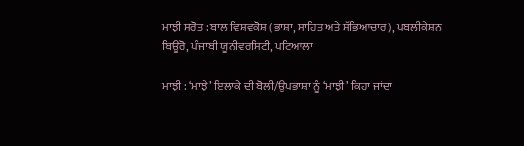ਮਾਝੀ ਸਰੋਤ : ਬਾਲ ਵਿਸ਼ਵਕੋਸ਼ (ਭਾਸ਼ਾ, ਸਾਹਿਤ ਅਤੇ ਸੱਭਿਆਚਾਰ), ਪਬਲੀਕੇਸ਼ਨ ਬਿਊਰੋ, ਪੰਜਾਬੀ ਯੂਨੀਵਰਸਿਟੀ, ਪਟਿਆਲਾ

ਮਾਝੀ : ‘ਮਾਝੇ’ ਇਲਾਕੇ ਦੀ ਬੋਲੀ/ਉਪਭਾਸ਼ਾ ਨੂੰ ‘ਮਾਝੀ’ ਕਿਹਾ ਜਾਂਦਾ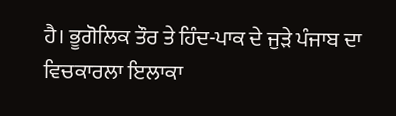ਹੈ। ਭੂਗੋਲਿਕ ਤੌਰ ਤੇ ਹਿੰਦ-ਪਾਕ ਦੇ ਜੁੜੇ ਪੰਜਾਬ ਦਾ ਵਿਚਕਾਰਲਾ ਇਲਾਕਾ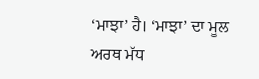‘ਮਾਝਾ’ ਹੈ। ‘ਮਾਝਾ’ ਦਾ ਮੂਲ ਅਰਥ ਮੱਧ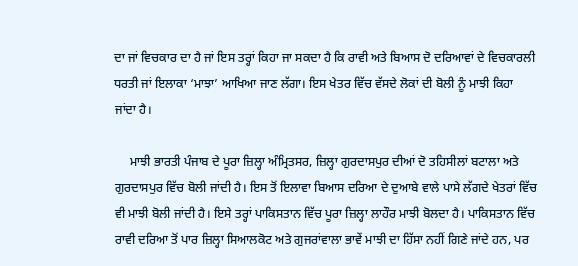ਦਾ ਜਾਂ ਵਿਚਕਾਰ ਦਾ ਹੈ ਜਾਂ ਇਸ ਤਰ੍ਹਾਂ ਕਿਹਾ ਜਾ ਸਕਦਾ ਹੈ ਕਿ ਰਾਵੀ ਅਤੇ ਬਿਆਸ ਦੋ ਦਰਿਆਵਾਂ ਦੇ ਵਿਚਕਾਰਲੀ ਧਰਤੀ ਜਾਂ ਇਲਾਕਾ ‘ਮਾਝਾ’ ਆਖਿਆ ਜਾਣ ਲੱਗਾ। ਇਸ ਖੇਤਰ ਵਿੱਚ ਵੱਸਦੇ ਲੋਕਾਂ ਦੀ ਬੋਲੀ ਨੂੰ ਮਾਝੀ ਕਿਹਾ ਜਾਂਦਾ ਹੈ।

     ਮਾਝੀ ਭਾਰਤੀ ਪੰਜਾਬ ਦੇ ਪੂਰਾ ਜ਼ਿਲ੍ਹਾ ਅੰਮ੍ਰਿਤਸਰ, ਜ਼ਿਲ੍ਹਾ ਗੁਰਦਾਸਪੁਰ ਦੀਆਂ ਦੋ ਤਹਿਸੀਲਾਂ ਬਟਾਲਾ ਅਤੇ ਗੁਰਦਾਸਪੁਰ ਵਿੱਚ ਬੋਲੀ ਜਾਂਦੀ ਹੈ। ਇਸ ਤੋਂ ਇਲਾਵਾ ਬਿਆਸ ਦਰਿਆ ਦੇ ਦੁਆਬੇ ਵਾਲੇ ਪਾਸੇ ਲੱਗਦੇ ਖੇਤਰਾਂ ਵਿੱਚ ਵੀ ਮਾਝੀ ਬੋਲੀ ਜਾਂਦੀ ਹੈ। ਇਸੇ ਤਰ੍ਹਾਂ ਪਾਕਿਸਤਾਨ ਵਿੱਚ ਪੂਰਾ ਜ਼ਿਲ੍ਹਾ ਲਾਹੌਰ ਮਾਝੀ ਬੋਲਦਾ ਹੈ। ਪਾਕਿਸਤਾਨ ਵਿੱਚ ਰਾਵੀ ਦਰਿਆ ਤੋਂ ਪਾਰ ਜ਼ਿਲ੍ਹਾ ਸਿਆਲਕੋਟ ਅਤੇ ਗੁਜਰਾਂਵਾਲਾ ਭਾਵੇਂ ਮਾਝੀ ਦਾ ਹਿੱਸਾ ਨਹੀਂ ਗਿਣੇ ਜਾਂਦੇ ਹਨ, ਪਰ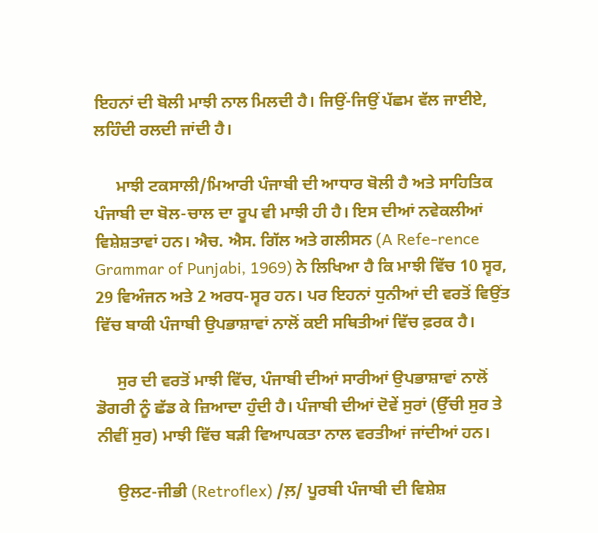ਇਹਨਾਂ ਦੀ ਬੋਲੀ ਮਾਝੀ ਨਾਲ ਮਿਲਦੀ ਹੈ। ਜਿਉਂ-ਜਿਉਂ ਪੱਛਮ ਵੱਲ ਜਾਈਏ, ਲਹਿੰਦੀ ਰਲਦੀ ਜਾਂਦੀ ਹੈ।

     ਮਾਝੀ ਟਕਸਾਲੀ/ਮਿਆਰੀ ਪੰਜਾਬੀ ਦੀ ਆਧਾਰ ਬੋਲੀ ਹੈ ਅਤੇ ਸਾਹਿਤਿਕ ਪੰਜਾਬੀ ਦਾ ਬੋਲ-ਚਾਲ ਦਾ ਰੂਪ ਵੀ ਮਾਝੀ ਹੀ ਹੈ। ਇਸ ਦੀਆਂ ਨਵੇਕਲੀਆਂ ਵਿਸ਼ੇਸ਼ਤਾਵਾਂ ਹਨ। ਐਚ. ਐਸ. ਗਿੱਲ ਅਤੇ ਗਲੀਸਨ (A Refe-rence Grammar of Punjabi, 1969) ਨੇ ਲਿਖਿਆ ਹੈ ਕਿ ਮਾਝੀ ਵਿੱਚ 10 ਸ੍ਵਰ, 29 ਵਿਅੰਜਨ ਅਤੇ 2 ਅਰਧ-ਸ੍ਵਰ ਹਨ। ਪਰ ਇਹਨਾਂ ਧੁਨੀਆਂ ਦੀ ਵਰਤੋਂ ਵਿਉਂਤ ਵਿੱਚ ਬਾਕੀ ਪੰਜਾਬੀ ਉਪਭਾਸ਼ਾਵਾਂ ਨਾਲੋਂ ਕਈ ਸਥਿਤੀਆਂ ਵਿੱਚ ਫ਼ਰਕ ਹੈ।

     ਸੁਰ ਦੀ ਵਰਤੋਂ ਮਾਝੀ ਵਿੱਚ, ਪੰਜਾਬੀ ਦੀਆਂ ਸਾਰੀਆਂ ਉਪਭਾਸ਼ਾਵਾਂ ਨਾਲੋਂ ਡੋਗਰੀ ਨੂੰ ਛੱਡ ਕੇ ਜ਼ਿਆਦਾ ਹੁੰਦੀ ਹੈ। ਪੰਜਾਬੀ ਦੀਆਂ ਦੋਵੇਂ ਸੁਰਾਂ (ਉੱਚੀ ਸੁਰ ਤੇ ਨੀਵੀਂ ਸੁਰ) ਮਾਝੀ ਵਿੱਚ ਬੜੀ ਵਿਆਪਕਤਾ ਨਾਲ ਵਰਤੀਆਂ ਜਾਂਦੀਆਂ ਹਨ।

     ਉਲਟ-ਜੀਭੀ (Retroflex) /ਲ਼/ ਪੂਰਬੀ ਪੰਜਾਬੀ ਦੀ ਵਿਸ਼ੇਸ਼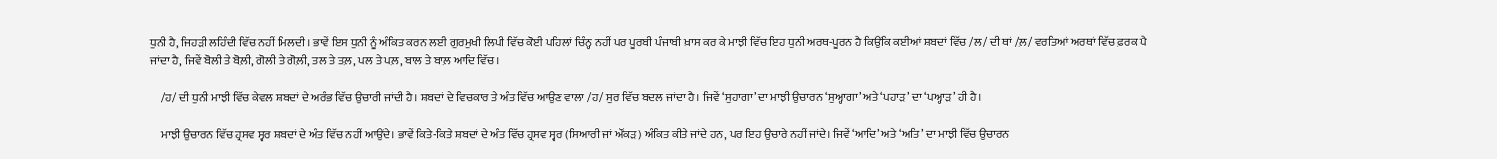ਧੁਨੀ ਹੈ, ਜਿਹੜੀ ਲਹਿੰਦੀ ਵਿੱਚ ਨਹੀਂ ਮਿਲਦੀ। ਭਾਵੇਂ ਇਸ ਧੁਨੀ ਨੂੰ ਅੰਕਿਤ ਕਰਨ ਲਈ ਗੁਰਮੁਖੀ ਲਿਪੀ ਵਿੱਚ ਕੋਈ ਪਹਿਲਾਂ ਚਿੰਨ੍ਹ ਨਹੀਂ ਪਰ ਪੂਰਬੀ ਪੰਜਾਬੀ ਖ਼ਾਸ ਕਰ ਕੇ ਮਾਝੀ ਵਿੱਚ ਇਹ ਧੁਨੀ ਅਰਥ-ਪੂਰਨ ਹੈ ਕਿਉਂਕਿ ਕਈਆਂ ਸ਼ਬਦਾਂ ਵਿੱਚ /ਲ/ ਦੀ ਥਾਂ /ਲ਼/ ਵਰਤਿਆਂ ਅਰਥਾਂ ਵਿੱਚ ਫ਼ਰਕ ਪੈ ਜਾਂਦਾ ਹੈ, ਜਿਵੇਂ ਬੋਲੀ ਤੇ ਬੋਲ਼ੀ, ਗੋਲੀ ਤੇ ਗੋਲ਼ੀ, ਤਲ ਤੇ ਤਲ਼, ਪਲ ਤੇ ਪਲ਼, ਬਾਲ ਤੇ ਬਾਲ਼ ਆਦਿ ਵਿੱਚ।

     /ਹ/ ਦੀ ਧੁਨੀ ਮਾਝੀ ਵਿੱਚ ਕੇਵਲ ਸ਼ਬਦਾਂ ਦੇ ਅਰੰਭ ਵਿੱਚ ਉਚਾਰੀ ਜਾਂਦੀ ਹੈ। ਸ਼ਬਦਾਂ ਦੇ ਵਿਚਕਾਰ ਤੇ ਅੰਤ ਵਿੱਚ ਆਉਣ ਵਾਲਾ /ਹ/ ਸੁਰ ਵਿੱਚ ਬਦਲ ਜਾਂਦਾ ਹੈ। ਜਿਵੇਂ ‘ਸੁਹਾਗਾ’ ਦਾ ਮਾਝੀ ਉਚਾਰਨ ‘ਸੁਅ੍ਹਾਗਾ’ ਅਤੇ ‘ਪਹਾੜ’ ਦਾ ‘ਪਅ੍ਹਾੜ’ ਹੀ ਹੈ।

     ਮਾਝੀ ਉਚਾਰਨ ਵਿੱਚ ਹ੍ਰਸਵ ਸ੍ਵਰ ਸ਼ਬਦਾਂ ਦੇ ਅੰਤ ਵਿੱਚ ਨਹੀਂ ਆਉਂਦੇ। ਭਾਵੇਂ ਕਿਤੇ-ਕਿਤੇ ਸ਼ਬਦਾਂ ਦੇ ਅੰਤ ਵਿੱਚ ਹ੍ਰਸਵ ਸ੍ਵਰ (ਸਿਆਰੀ ਜਾਂ ਔਂਕੜ) ਅੰਕਿਤ ਕੀਤੇ ਜਾਂਦੇ ਹਨ, ਪਰ ਇਹ ਉਚਾਰੇ ਨਹੀਂ ਜਾਂਦੇ। ਜਿਵੇਂ ‘ਆਦਿ’ ਅਤੇ ‘ਅਤਿ’ ਦਾ ਮਾਝੀ ਵਿੱਚ ਉਚਾਰਨ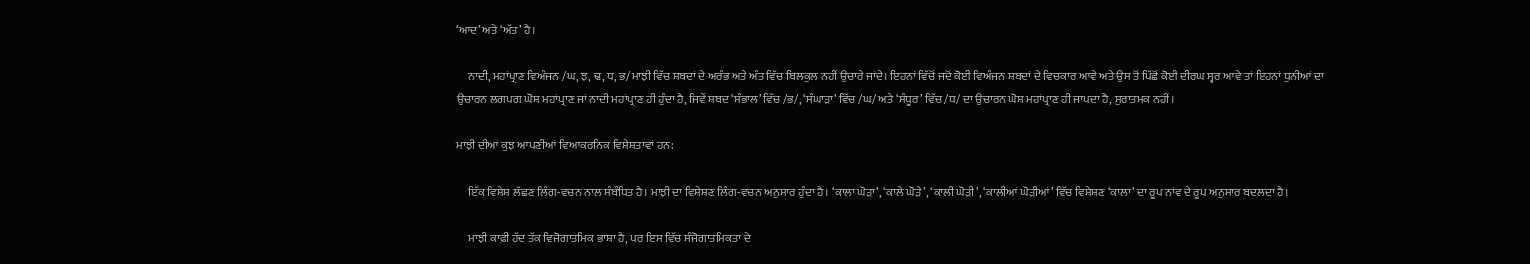‘ਆਦ’ ਅਤੇ ‘ਅੱਤ’ ਹੈ।

     ਨਾਦੀ, ਮਹਾਂਪ੍ਰਾਣ ਵਿਅੰਜਨ /ਘ, ਝ, ਢ, ਧ, ਭ/ਮਾਝੀ ਵਿੱਚ ਸ਼ਬਦਾਂ ਦੇ ਅਰੰਭ ਅਤੇ ਅੰਤ ਵਿੱਚ ਬਿਲਕੁਲ ਨਹੀਂ ਉਚਾਰੇ ਜਾਂਦੇ। ਇਹਨਾਂ ਵਿੱਚੋਂ ਜਦੋਂ ਕੋਈ ਵਿਅੰਜਨ ਸ਼ਬਦਾਂ ਦੇ ਵਿਚਕਾਰ ਆਵੇ ਅਤੇ ਉਸ ਤੋਂ ਪਿੱਛੋਂ ਕੋਈ ਦੀਰਘ ਸ੍ਵਰ ਆਵੇ ਤਾਂ ਇਹਨਾਂ ਧੁਨੀਆਂ ਦਾ ਉਚਾਰਨ ਲਗਪਗ ਘੋਸ਼ ਮਹਾਂਪ੍ਰਾਣ ਜਾਂ ਨਾਦੀ ਮਹਾਂਪ੍ਰਾਣ ਹੀ ਹੁੰਦਾ ਹੈ, ਜਿਵੇਂ ਸ਼ਬਦ ‘ਸੰਭਾਲ’ ਵਿੱਚ /ਭ/, ‘ਸੰਘਾੜਾ’ ਵਿੱਚ /ਘ/ ਅਤੇ ‘ਸੰਧੂਰ’ ਵਿੱਚ /ਧ/ ਦਾ ਉਚਾਰਨ ਘੋਸ਼ ਮਹਾਂਪ੍ਰਾਣ ਹੀ ਜਾਪਦਾ ਹੈ, ਸੁਰਾਤਮਕ ਨਹੀਂ।

ਮਾਝੀ ਦੀਆਂ ਕੁਝ ਆਪਣੀਆਂ ਵਿਆਕਰਨਿਕ ਵਿਸ਼ੇਸ਼ਤਾਵਾਂ ਹਨ:

     ਇੱਕ ਵਿਸ਼ੇਸ਼ ਲੱਛਣ ਲਿੰਗ-ਵਚਨ ਨਾਲ ਸੰਬੰਧਿਤ ਹੈ। ਮਾਝੀ ਦਾ ਵਿਸ਼ੇਸ਼ਣ ਲਿੰਗ-ਵਚਨ ਅਨੁਸਾਰ ਹੁੰਦਾ ਹੈ। ‘ਕਾਲਾ ਘੋੜਾ’, ‘ਕਾਲੇ ਘੋੜੇ’, ‘ਕਾਲੀ ਘੋੜੀ’, ‘ਕਾਲੀਆਂ ਘੋੜੀਆਂ’ ਵਿੱਚ ਵਿਸ਼ੇਸ਼ਣ ‘ਕਾਲਾ’ ਦਾ ਰੂਪ ਨਾਂਵ ਦੇ ਰੂਪ ਅਨੁਸਾਰ ਬਦਲਦਾ ਹੈ।

     ਮਾਝੀ ਕਾਫ਼ੀ ਹੱਦ ਤੱਕ ਵਿਜੋਗਾਤਮਿਕ ਭਾਸ਼ਾ ਹੈ, ਪਰ ਇਸ ਵਿੱਚ ਸੰਜੋਗਾਤਮਿਕਤਾ ਦੇ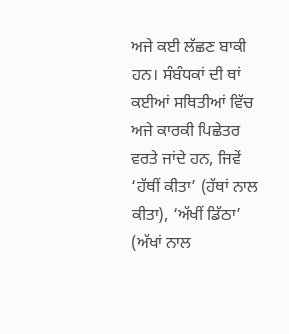ਅਜੇ ਕਈ ਲੱਛਣ ਬਾਕੀ ਹਨ। ਸੰਬੰਧਕਾਂ ਦੀ ਥਾਂ ਕਈਆਂ ਸਥਿਤੀਆਂ ਵਿੱਚ ਅਜੇ ਕਾਰਕੀ ਪਿਛੇਤਰ ਵਰਤੇ ਜਾਂਦੇ ਹਨ, ਜਿਵੇਂ ‘ਹੱਥੀਂ ਕੀਤਾ’ (ਹੱਥਾਂ ਨਾਲ ਕੀਤਾ), ‘ਅੱਖੀਂ ਡਿੱਠਾ’ (ਅੱਖਾਂ ਨਾਲ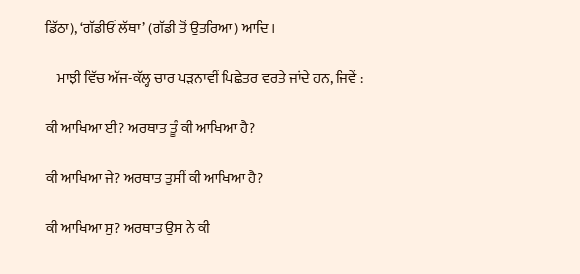ਡਿੱਠਾ), ‘ਗੱਡੀਓਂ ਲੱਥਾ’ (ਗੱਡੀ ਤੋਂ ਉਤਰਿਆ) ਆਦਿ।

    ਮਾਝੀ ਵਿੱਚ ਅੱਜ-ਕੱਲ੍ਹ ਚਾਰ ਪੜਨਾਵੀਂ ਪਿਛੇਤਰ ਵਰਤੇ ਜਾਂਦੇ ਹਨ, ਜਿਵੇਂ :

ਕੀ ਆਖਿਆ ਈ? ਅਰਥਾਤ ਤੂੰ ਕੀ ਆਖਿਆ ਹੈ?

ਕੀ ਆਖਿਆ ਜੇ? ਅਰਥਾਤ ਤੁਸੀਂ ਕੀ ਆਖਿਆ ਹੈ?

ਕੀ ਆਖਿਆ ਸੁ? ਅਰਥਾਤ ਉਸ ਨੇ ਕੀ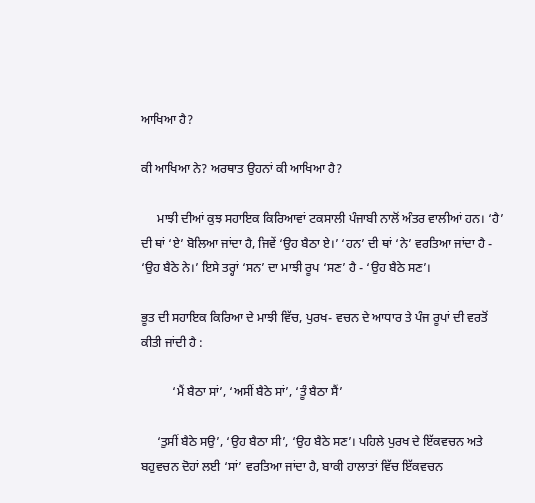ਆਖਿਆ ਹੈ?

ਕੀ ਆਖਿਆ ਨੇ? ਅਰਥਾਤ ਉਹਨਾਂ ਕੀ ਆਖਿਆ ਹੈ?

     ਮਾਝੀ ਦੀਆਂ ਕੁਝ ਸਹਾਇਕ ਕਿਰਿਆਵਾਂ ਟਕਸਾਲੀ ਪੰਜਾਬੀ ਨਾਲੋਂ ਅੰਤਰ ਵਾਲੀਆਂ ਹਨ। ‘ਹੈ’ ਦੀ ਥਾਂ ‘ਏ’ ਬੋਲਿਆ ਜਾਂਦਾ ਹੈ, ਜਿਵੇਂ ‘ਉਹ ਬੈਠਾ ਏ।’ ‘ਹਨ’ ਦੀ ਥਾਂ ‘ਨੇ’ ਵਰਤਿਆ ਜਾਂਦਾ ਹੈ - ‘ਉਹ ਬੈਠੇ ਨੇ।’ ਇਸੇ ਤਰ੍ਹਾਂ ‘ਸਨ’ ਦਾ ਮਾਝੀ ਰੂਪ ‘ਸਣ’ ਹੈ - ‘ਉਹ ਬੈਠੇ ਸਣ’।

ਭੂਤ ਦੀ ਸਹਾਇਕ ਕਿਰਿਆ ਦੇ ਮਾਝੀ ਵਿੱਚ, ਪੁਰਖ- ਵਚਨ ਦੇ ਆਧਾਰ ਤੇ ਪੰਜ ਰੂਪਾਂ ਦੀ ਵਰਤੋਂ ਕੀਤੀ ਜਾਂਦੀ ਹੈ :

          ‘ਮੈਂ ਬੈਠਾ ਸਾਂ’, ‘ਅਸੀਂ ਬੈਠੇ ਸਾਂ’, ‘ਤੂੰ ਬੈਠਾ ਸੈਂ’

     ‘ਤੁਸੀਂ ਬੈਠੇ ਸਉ’, ‘ਉਹ ਬੈਠਾ ਸੀ’, ‘ਉਹ ਬੈਠੇ ਸਣ’। ਪਹਿਲੇ ਪੁਰਖ ਦੇ ਇੱਕਵਚਨ ਅਤੇ ਬਹੁਵਚਨ ਦੋਹਾਂ ਲਈ ‘ਸਾਂ’ ਵਰਤਿਆ ਜਾਂਦਾ ਹੈ, ਬਾਕੀ ਹਾਲਾਤਾਂ ਵਿੱਚ ਇੱਕਵਚਨ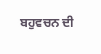ਬਹੁਵਚਨ ਦੀ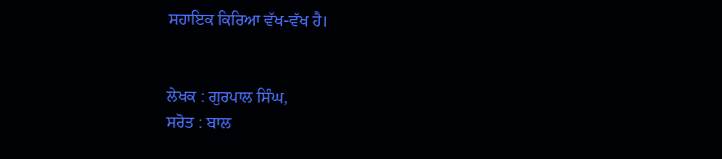ਸਹਾਇਕ ਕਿਰਿਆ ਵੱਖ-ਵੱਖ ਹੈ।


ਲੇਖਕ : ਗੁਰਪਾਲ ਸਿੰਘ,
ਸਰੋਤ : ਬਾਲ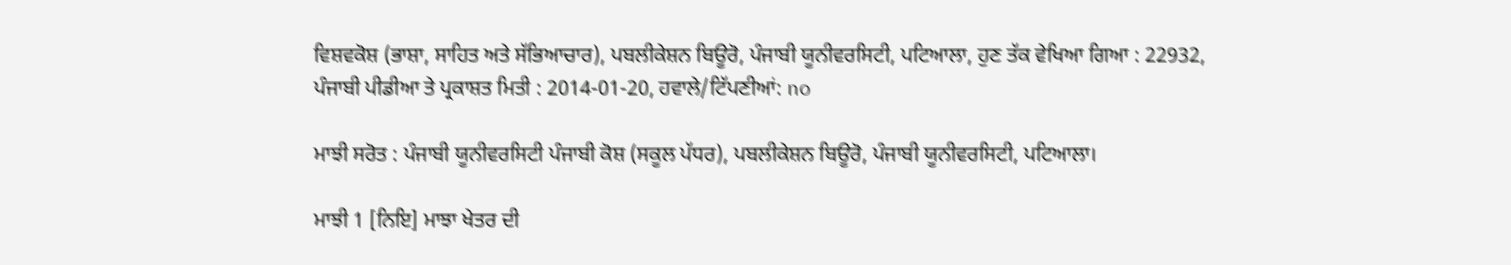ਵਿਸ਼ਵਕੋਸ਼ (ਭਾਸ਼ਾ, ਸਾਹਿਤ ਅਤੇ ਸੱਭਿਆਚਾਰ), ਪਬਲੀਕੇਸ਼ਨ ਬਿਊਰੋ, ਪੰਜਾਬੀ ਯੂਨੀਵਰਸਿਟੀ, ਪਟਿਆਲਾ, ਹੁਣ ਤੱਕ ਵੇਖਿਆ ਗਿਆ : 22932, ਪੰਜਾਬੀ ਪੀਡੀਆ ਤੇ ਪ੍ਰਕਾਸ਼ਤ ਮਿਤੀ : 2014-01-20, ਹਵਾਲੇ/ਟਿੱਪਣੀਆਂ: no

ਮਾਝੀ ਸਰੋਤ : ਪੰਜਾਬੀ ਯੂਨੀਵਰਸਿਟੀ ਪੰਜਾਬੀ ਕੋਸ਼ (ਸਕੂਲ ਪੱਧਰ), ਪਬਲੀਕੇਸ਼ਨ ਬਿਊਰੋ, ਪੰਜਾਬੀ ਯੂਨੀਵਰਸਿਟੀ, ਪਟਿਆਲਾ।

ਮਾਝੀ 1 [ਨਿਇ] ਮਾਝਾ ਖੇਤਰ ਦੀ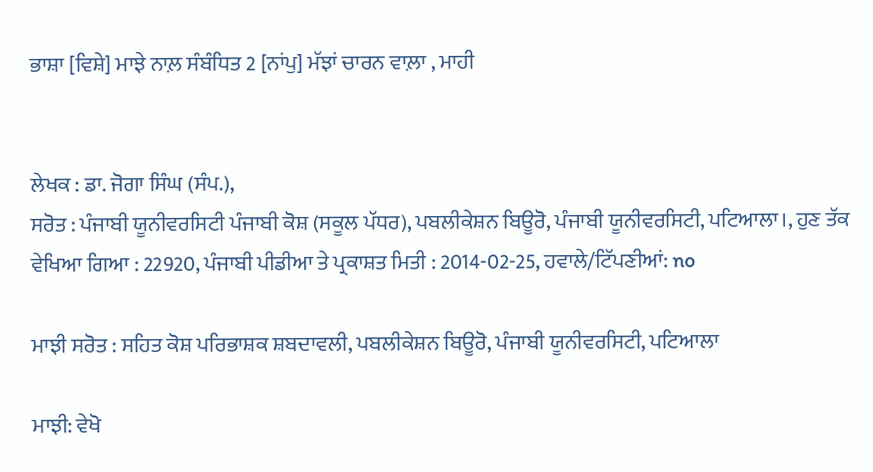ਭਾਸ਼ਾ [ਵਿਸ਼ੇ] ਮਾਝੇ ਨਾਲ਼ ਸੰਬੰਧਿਤ 2 [ਨਾਂਪੁ] ਮੱਝਾਂ ਚਾਰਨ ਵਾਲ਼ਾ , ਮਾਹੀ


ਲੇਖਕ : ਡਾ. ਜੋਗਾ ਸਿੰਘ (ਸੰਪ.),
ਸਰੋਤ : ਪੰਜਾਬੀ ਯੂਨੀਵਰਸਿਟੀ ਪੰਜਾਬੀ ਕੋਸ਼ (ਸਕੂਲ ਪੱਧਰ), ਪਬਲੀਕੇਸ਼ਨ ਬਿਊਰੋ, ਪੰਜਾਬੀ ਯੂਨੀਵਰਸਿਟੀ, ਪਟਿਆਲਾ।, ਹੁਣ ਤੱਕ ਵੇਖਿਆ ਗਿਆ : 22920, ਪੰਜਾਬੀ ਪੀਡੀਆ ਤੇ ਪ੍ਰਕਾਸ਼ਤ ਮਿਤੀ : 2014-02-25, ਹਵਾਲੇ/ਟਿੱਪਣੀਆਂ: no

ਮਾਝੀ ਸਰੋਤ : ਸਹਿਤ ਕੋਸ਼ ਪਰਿਭਾਸ਼ਕ ਸ਼ਬਦਾਵਲੀ, ਪਬਲੀਕੇਸ਼ਨ ਬਿਊਰੋ, ਪੰਜਾਬੀ ਯੂਨੀਵਰਸਿਟੀ, ਪਟਿਆਲਾ

ਮਾਝੀ: ਵੇਖੋ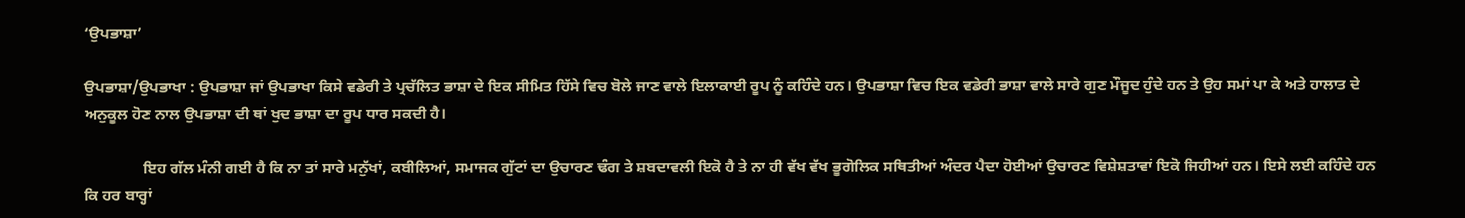‘ਉਪਭਾਸ਼ਾ’

ਉਪਭਾਸ਼ਾ/ਉਪਭਾਖਾ : ਉਪਭਾਸ਼ਾ ਜਾਂ ਉਪਭਾਖਾ ਕਿਸੇ ਵਡੇਰੀ ਤੇ ਪ੍ਰਚੱਲਿਤ ਭਾਸ਼ਾ ਦੇ ਇਕ ਸੀਮਿਤ ਹਿੱਸੇ ਵਿਚ ਬੋਲੇ ਜਾਣ ਵਾਲੇ ਇਲਾਕਾਈ ਰੂਪ ਨੂੰ ਕਹਿੰਦੇ ਹਨ। ਉਪਭਾਸ਼ਾ ਵਿਚ ਇਕ ਵਡੇਰੀ ਭਾਸ਼ਾ ਵਾਲੇ ਸਾਰੇ ਗੁਣ ਮੌਜੂਦ ਹੁੰਦੇ ਹਨ ਤੇ ਉਹ ਸਮਾਂ ਪਾ ਕੇ ਅਤੇ ਹਾਲਾਤ ਦੇ ਅਨੁਕੂਲ ਹੋਣ ਨਾਲ ਉਪਭਾਸ਼ਾ ਦੀ ਥਾਂ ਖੁਦ ਭਾਸ਼ਾ ਦਾ ਰੂਪ ਧਾਰ ਸਕਦੀ ਹੈ।

               ਇਹ ਗੱਲ ਮੰਨੀ ਗਈ ਹੈ ਕਿ ਨਾ ਤਾਂ ਸਾਰੇ ਮਨੁੱਖਾਂ, ਕਬੀਲਿਆਂ, ਸਮਾਜਕ ਗੁੱਟਾਂ ਦਾ ਉਚਾਰਣ ਢੰਗ ਤੇ ਸ਼ਬਦਾਵਲੀ ਇਕੋ ਹੈ ਤੇ ਨਾ ਹੀ ਵੱਖ ਵੱਖ ਭੂਗੋਲਿਕ ਸਥਿਤੀਆਂ ਅੰਦਰ ਪੈਦਾ ਹੋਈਆਂ ਉਚਾਰਣ ਵਿਸ਼ੇਸ਼ਤਾਵਾਂ ਇਕੋ ਜਿਹੀਆਂ ਹਨ। ਇਸੇ ਲਈ ਕਹਿੰਦੇ ਹਨ ਕਿ ਹਰ ਬਾਰ੍ਹਾਂ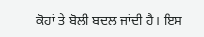ਕੋਹਾਂ ਤੇ ਬੋਲੀ ਬਦਲ ਜਾਂਦੀ ਹੈ। ਇਸ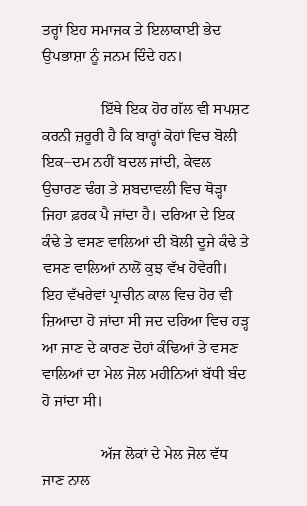ਤਰ੍ਹਾਂ ਇਹ ਸਮਾਜਕ ਤੇ ਇਲਾਕਾਈ ਭੇਦ ਉਪਭਾਸ਼ਾ ਨੂੰ ਜਨਮ ਦਿੰਦੇ ਹਨ।

               ਇੱਥੇ ਇਕ ਹੋਰ ਗੱਲ ਵੀ ਸਪਸ਼ਟ ਕਰਨੀ ਜ਼ਰੂਰੀ ਹੈ ਕਿ ਬਾਰ੍ਹਾਂ ਕੋਹਾਂ ਵਿਚ ਬੋਲੀ ਇਕ–ਦਮ ਨਹੀਂ ਬਦਲ ਜਾਂਦੀ, ਕੇਵਲ ਉਚਾਰਣ ਢੰਗ ਤੇ ਸ਼ਬਦਾਵਲੀ ਵਿਚ ਥੋੜ੍ਹਾ ਜਿਹਾ ਫ਼ਰਕ ਪੈ ਜਾਂਦਾ ਹੈ। ਦਰਿਆ ਦੇ ਇਕ ਕੰਢੇ ਤੇ ਵਸਣ ਵਾਲਿਆਂ ਦੀ ਬੋਲੀ ਦੂਜੇ ਕੰਢੇ ਤੇ ਵਸਣ ਵਾਲਿਆਂ ਨਾਲੋਂ ਕੁਝ ਵੱਖ ਹੋਵੇਗੀ। ਇਹ ਵੱਖਰੇਵਾਂ ਪ੍ਰਾਚੀਨ ਕਾਲ ਵਿਚ ਹੋਰ ਵੀ ਜ਼ਿਆਦਾ ਹੋ ਜਾਂਦਾ ਸੀ ਜਦ ਦਰਿਆ ਵਿਚ ਹੜ੍ਹ ਆ ਜਾਣ ਦੇ ਕਾਰਣ ਦੋਹਾਂ ਕੰਢਿਆਂ ਤੇ ਵਸਣ ਵਾਲਿਆਂ ਦਾ ਮੇਲ ਜੋਲ ਮਹੀਨਿਆਂ ਬੱਧੀ ਬੰਦ ਹੋ ਜਾਂਦਾ ਸੀ।

               ਅੱਜ ਲੋਕਾਂ ਦੇ ਮੇਲ ਜੋਲ ਵੱਧ ਜਾਣ ਨਾਲ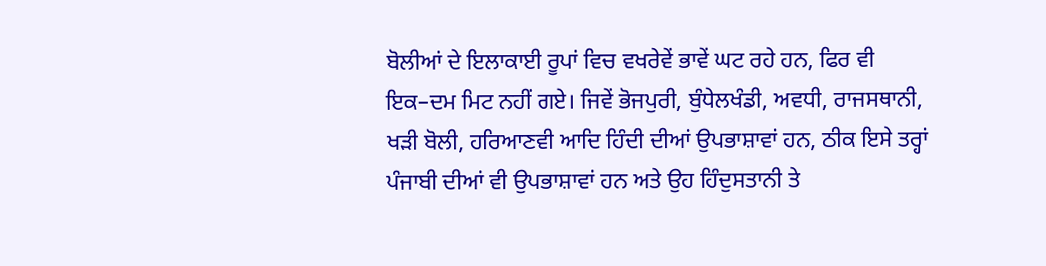ਬੋਲੀਆਂ ਦੇ ਇਲਾਕਾਈ ਰੂਪਾਂ ਵਿਚ ਵਖਰੇਵੇਂ ਭਾਵੇਂ ਘਟ ਰਹੇ ਹਨ, ਫਿਰ ਵੀ ਇਕ–ਦਮ ਮਿਟ ਨਹੀਂ ਗਏ। ਜਿਵੇਂ ਭੋਜਪੁਰੀ, ਬੁੰਧੇਲਖੰਡੀ, ਅਵਧੀ, ਰਾਜਸਥਾਨੀ, ਖੜੀ ਬੋਲੀ, ਹਰਿਆਣਵੀ ਆਦਿ ਹਿੰਦੀ ਦੀਆਂ ਉਪਭਾਸ਼ਾਵਾਂ ਹਨ, ਠੀਕ ਇਸੇ ਤਰ੍ਹਾਂ ਪੰਜਾਬੀ ਦੀਆਂ ਵੀ ਉਪਭਾਸ਼ਾਵਾਂ ਹਨ ਅਤੇ ਉਹ ਹਿੰਦੁਸਤਾਨੀ ਤੇ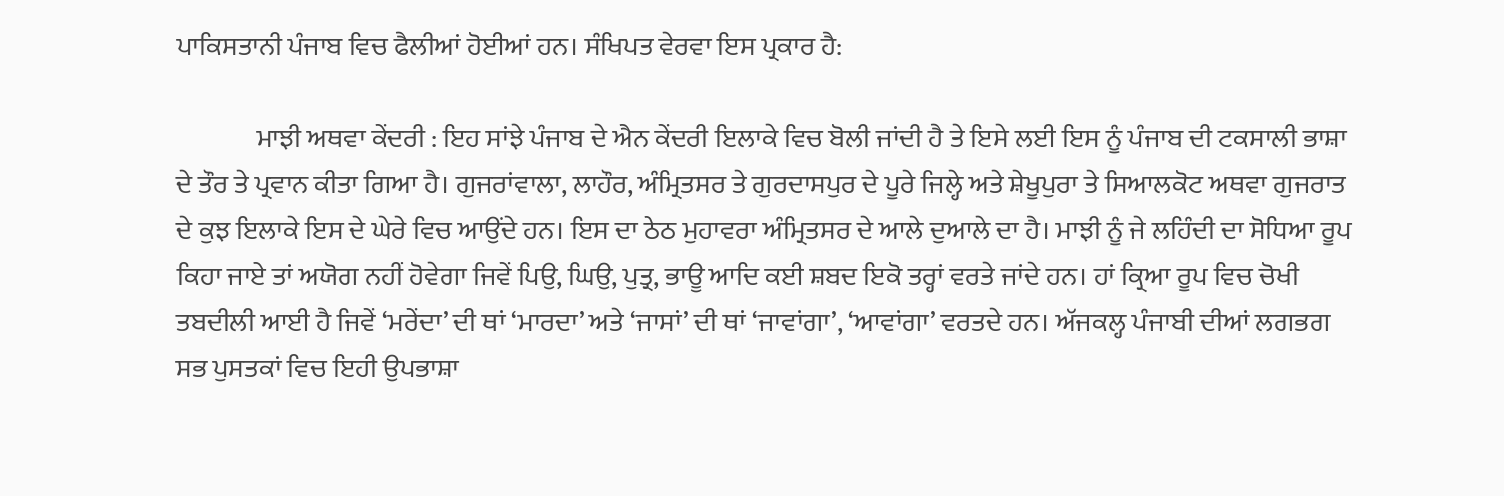ਪਾਕਿਸਤਾਨੀ ਪੰਜਾਬ ਵਿਚ ਫੈਲੀਆਂ ਹੋਈਆਂ ਹਨ। ਸੰਖਿਪਤ ਵੇਰਵਾ ਇਸ ਪ੍ਰਕਾਰ ਹੈ:

               ਮਾਝੀ ਅਥਵਾ ਕੇਂਦਰੀ : ਇਹ ਸਾਂਝੇ ਪੰਜਾਬ ਦੇ ਐਨ ਕੇਂਦਰੀ ਇਲਾਕੇ ਵਿਚ ਬੋਲੀ ਜਾਂਦੀ ਹੈ ਤੇ ਇਸੇ ਲਈ ਇਸ ਨੂੰ ਪੰਜਾਬ ਦੀ ਟਕਸਾਲੀ ਭਾਸ਼ਾ ਦੇ ਤੌਰ ਤੇ ਪ੍ਰਵਾਨ ਕੀਤਾ ਗਿਆ ਹੈ। ਗੁਜਰਾਂਵਾਲਾ, ਲਾਹੌਰ, ਅੰਮ੍ਰਿਤਸਰ ਤੇ ਗੁਰਦਾਸਪੁਰ ਦੇ ਪੂਰੇ ਜਿਲ੍ਹੇ ਅਤੇ ਸ਼ੇਖੂਪੁਰਾ ਤੇ ਸਿਆਲਕੋਟ ਅਥਵਾ ਗੁਜਰਾਤ ਦੇ ਕੁਝ ਇਲਾਕੇ ਇਸ ਦੇ ਘੇਰੇ ਵਿਚ ਆਉਂਦੇ ਹਨ। ਇਸ ਦਾ ਠੇਠ ਮੁਹਾਵਰਾ ਅੰਮ੍ਰਿਤਸਰ ਦੇ ਆਲੇ ਦੁਆਲੇ ਦਾ ਹੈ। ਮਾਝੀ ਨੂੰ ਜੇ ਲਹਿੰਦੀ ਦਾ ਸੋਧਿਆ ਰੂਪ ਕਿਹਾ ਜਾਏ ਤਾਂ ਅਯੋਗ ਨਹੀਂ ਹੋਵੇਗਾ ਜਿਵੇਂ ਪਿਉ, ਘਿਉ, ਪੁਤ੍ਰ, ਭਾਊ ਆਦਿ ਕਈ ਸ਼ਬਦ ਇਕੋ ਤਰ੍ਹਾਂ ਵਰਤੇ ਜਾਂਦੇ ਹਨ। ਹਾਂ ਕ੍ਰਿਆ ਰੂਪ ਵਿਚ ਚੋਖੀ ਤਬਦੀਲੀ ਆਈ ਹੈ ਜਿਵੇਂ ‘ਮਰੇਂਦਾ’ ਦੀ ਥਾਂ ‘ਮਾਰਦਾ’ ਅਤੇ ‘ਜਾਸਾਂ’ ਦੀ ਥਾਂ ‘ਜਾਵਾਂਗਾ’, ‘ਆਵਾਂਗਾ’ ਵਰਤਦੇ ਹਨ। ਅੱਜਕਲ੍ਹ ਪੰਜਾਬੀ ਦੀਆਂ ਲਗਭਗ ਸਭ ਪੁਸਤਕਾਂ ਵਿਚ ਇਹੀ ਉਪਭਾਸ਼ਾ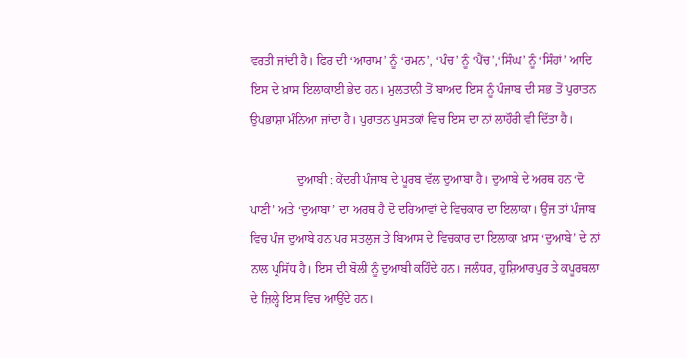ਵਰਤੀ ਜਾਂਦੀ ਹੈ। ਫਿਰ ਦੀ ‘ਆਰਾਮ’ ਨੂੰ ‘ਰਮਨ’, ‘ਪੰਚ’ ਨੂੰ ‘ਪੈਂਚ’,‘ਸਿੰਘ’ ਨੂੰ ‘ਸਿੰਹਾਂ’ ਆਦਿ ਇਸ ਦੇ ਖ਼ਾਸ ਇਲਾਕਾਈ ਭੇਦ ਹਨ। ਮੁਲਤਾਨੀ ਤੋਂ ਬਾਅਦ ਇਸ ਨੂੰ ਪੰਜਾਬ ਦੀ ਸਭ ਤੋਂ ਪੁਰਾਤਨ ਉਪਭਾਸ਼ਾ ਮੰਨਿਆ ਜਾਂਦਾ ਹੈ। ਪੁਰਾਤਨ ਪੁਸਤਕਾਂ ਵਿਚ ਇਸ ਦਾ ਨਾਂ ਲਾਹੌਰੀ ਵੀ ਦਿੱਤਾ ਹੈ।

               ਦੁਆਬੀ : ਕੇਂਦਰੀ ਪੰਜਾਬ ਦੇ ਪੂਰਬ ਵੱਲ ਦੁਆਬਾ ਹੈ। ਦੁਆਬੇ ਦੇ ਅਰਥ ਹਨ ‘ਦੋ ਪਾਣੀ’ ਅਤੇ ‘ਦੁਆਬਾ’ ਦਾ ਅਰਥ ਹੈ ਦੋ ਦਰਿਆਵਾਂ ਦੇ ਵਿਚਕਾਰ ਦਾ ਇਲਾਕਾ। ਉਂਜ ਤਾਂ ਪੰਜਾਬ ਵਿਚ ਪੰਜ ਦੁਆਬੇ ਹਨ ਪਰ ਸਤਲੁਜ ਤੇ ਬਿਆਸ ਦੇ ਵਿਚਕਾਰ ਦਾ ਇਲਾਕਾ ਖ਼ਾਸ ‘ਦੁਆਬੇ’ ਦੇ ਨਾਂ ਨਾਲ ਪ੍ਰਸਿੱਧ ਹੈ। ਇਸ ਦੀ ਬੋਲੀ ਨੂੰ ਦੁਆਬੀ ਕਹਿੰਦੇ ਹਨ। ਜਲੰਧਰ, ਹੁਸ਼ਿਆਰਪੁਰ ਤੇ ਕਪੂਰਥਲਾ ਦੇ ਜ਼ਿਲ੍ਹੇ ਇਸ ਵਿਚ ਆਉਂਦੇ ਹਨ।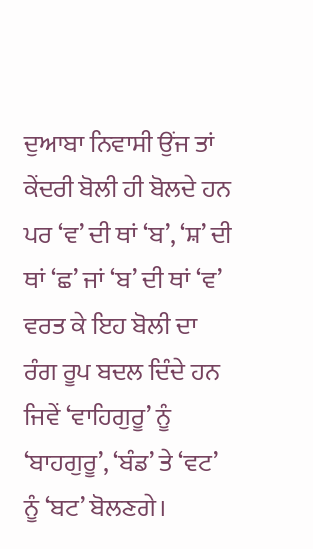ਦੁਆਬਾ ਨਿਵਾਸੀ ਉਂਜ ਤਾਂ ਕੇਂਦਰੀ ਬੋਲੀ ਹੀ ਬੋਲਦੇ ਹਨ ਪਰ ‘ਵ’ ਦੀ ਥਾਂ ‘ਬ’, ‘ਸ਼’ ਦੀ ਥਾਂ ‘ਛ’ ਜਾਂ ‘ਬ’ ਦੀ ਥਾਂ ‘ਵ’ ਵਰਤ ਕੇ ਇਹ ਬੋਲੀ ਦਾ ਰੰਗ ਰੂਪ ਬਦਲ ਦਿੰਦੇ ਹਨ ਜਿਵੇਂ ‘ਵਾਹਿਗੁਰੂ’ ਨੂੰ ‘ਬਾਹਗੁਰੂ’, ‘ਬੰਡ’ ਤੇ ‘ਵਟ’ ਨੂੰ ‘ਬਟ’ ਬੋਲਣਗੇ।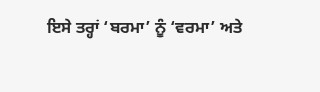ਇਸੇ ਤਰ੍ਹਾਂ ‘ਬਰਮਾ’ ਨੂੰ ‘ਵਰਮਾ’ ਅਤੇ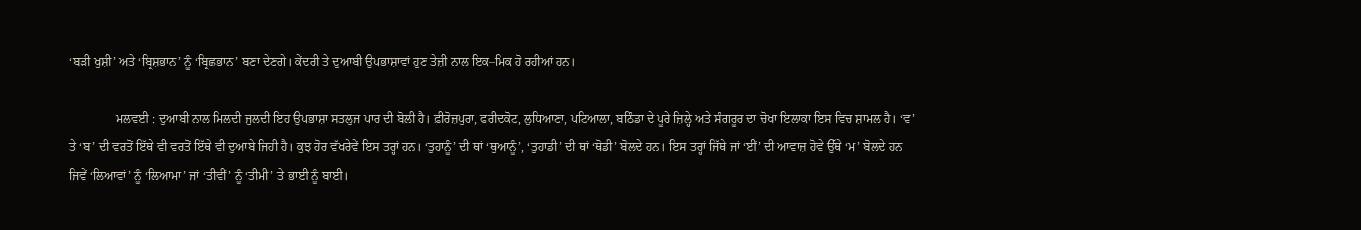‘ਬੜੀ ਖੁਸ਼ੀ’ ਅਤੇ ‘ਬ੍ਰਿਸ਼ਭਾਨ’ ਨੂੰ ‘ਬ੍ਰਿਛਭਾਨ’ ਬਣਾ ਦੇਣਗੇ। ਕੇਂਦਰੀ ਤੇ ਦੁਆਬੀ ਉਪਭਾਸ਼ਾਵਾਂ ਹੁਣ ਤੇਜ਼ੀ ਨਾਲ ਇਕ–ਮਿਕ ਹੋ ਰਹੀਆਂ ਹਨ।

               ਮਲਵਈ : ਦੁਆਬੀ ਨਾਲ ਮਿਲਦੀ ਜੁਲਦੀ ਇਹ ਉਪਭਾਸ਼ਾ ਸਤਲੁਜ ਪਾਰ ਦੀ ਬੋਲੀ ਹੈ। ਫ਼ੀਰੋਜ਼ਪੁਰਾ, ਫਰੀਦਕੋਟ, ਲੁਧਿਆਣਾ, ਪਟਿਆਲਾ, ਬਠਿੰਡਾ ਦੇ ਪੂਰੇ ਜ਼ਿਲ੍ਹੇ ਅਤੇ ਸੰਗਰੂਰ ਦਾ ਚੋਖਾ ਇਲਾਕਾ ਇਸ ਵਿਚ ਸ਼ਾਮਲ ਹੈ। ‘ਵ’ ਤੇ ‘ਬ’ ਦੀ ਵਰਤੋਂ ਇੱਥੇ ਵੀ ਵਰਤੋਂ ਇੱਥੇ ਵੀ ਦੁਆਬੇ ਜਿਹੀ ਹੈ। ਕੁਝ ਹੋਰ ਵੱਖਰੇਵੇਂ ਇਸ ਤਰ੍ਹਾਂ ਹਨ। ‘ਤੁਹਾਨੂੰ’ ਦੀ ਥਾਂ ‘ਥੁਆਨੂੰ’, ‘ਤੁਹਾਡੀ’ ਦੀ ਥਾਂ ‘ਥੋਡੀ’ ਬੋਲਦੇ ਹਨ। ਇਸ ਤਰ੍ਹਾਂ ਜਿੱਥੇ ਜਾਂ ‘ਈਂ’ ਦੀ ਆਵਾਜ਼ ਹੋਵੇ ਉੱਥੇ ‘ਮ’ ਬੋਲਦੇ ਹਨ ਜਿਵੇਂ ‘ਲਿਆਵਾਂ’ ਨੂੰ ‘ਲਿਆਮਾ’ ਜਾਂ ‘ਤੀਵੀਂ’ ਨੂੰ ‘ਤੀਮੀ’ ਤੇ ਭਾਈ ਨੂੰ ਬਾਈ।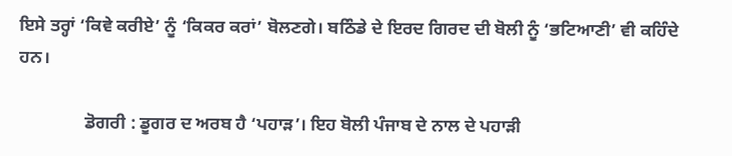ਇਸੇ ਤਰ੍ਹਾਂ ‘ਕਿਵੇ ਕਰੀਏ’ ਨੂੰ ‘ਕਿਕਰ ਕਰਾਂ’ ਬੋਲਣਗੇ। ਬਠਿੰਡੇ ਦੇ ਇਰਦ ਗਿਰਦ ਦੀ ਬੋਲੀ ਨੂੰ ‘ਭਟਿਆਣੀ’ ਵੀ ਕਹਿੰਦੇ ਹਨ।

               ਡੋਗਰੀ : ਡੂਗਰ ਦ ਅਰਬ ਹੈ ‘ਪਹਾੜ’। ਇਹ ਬੋਲੀ ਪੰਜਾਬ ਦੇ ਨਾਲ ਦੇ ਪਹਾੜੀ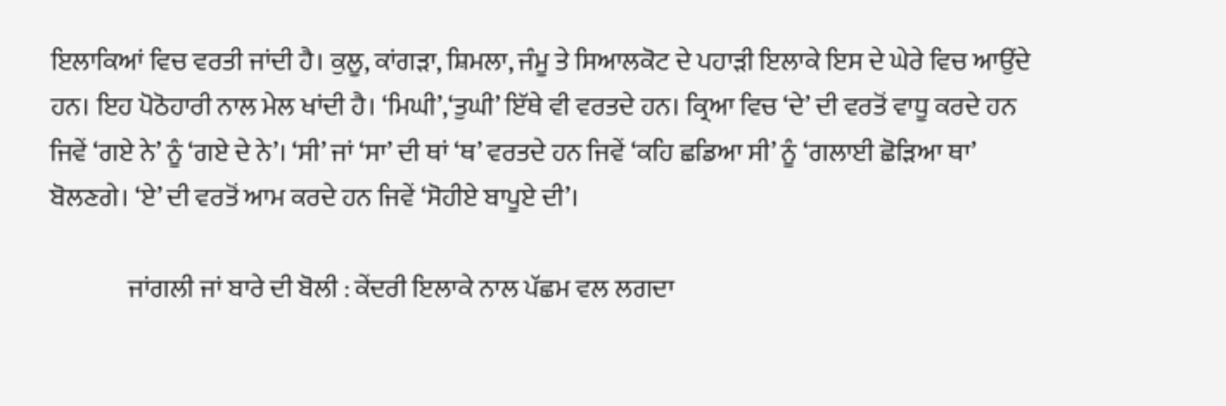ਇਲਾਕਿਆਂ ਵਿਚ ਵਰਤੀ ਜਾਂਦੀ ਹੈ। ਕੁਲੂ, ਕਾਂਗੜਾ, ਸ਼ਿਮਲਾ, ਜੰਮੂ ਤੇ ਸਿਆਲਕੋਟ ਦੇ ਪਹਾੜੀ ਇਲਾਕੇ ਇਸ ਦੇ ਘੇਰੇ ਵਿਚ ਆਉਂਦੇ ਹਨ। ਇਹ ਪੋਠੋਹਾਰੀ ਨਾਲ ਮੇਲ ਖਾਂਦੀ ਹੈ। ‘ਮਿਘੀ’,‘ਤੁਘੀ’ ਇੱਥੇ ਵੀ ਵਰਤਦੇ ਹਨ। ਕ੍ਰਿਆ ਵਿਚ ‘ਦੇ’ ਦੀ ਵਰਤੋਂ ਵਾਧੂ ਕਰਦੇ ਹਨ ਜਿਵੇਂ ‘ਗਏ ਨੇ’ ਨੂੰ ‘ਗਏ ਦੇ ਨੇ’। ‘ਸੀ’ ਜਾਂ ‘ਸਾ’ ਦੀ ਥਾਂ ‘ਥ’ ਵਰਤਦੇ ਹਨ ਜਿਵੇਂ ‘ਕਹਿ ਛਡਿਆ ਸੀ’ ਨੂੰ ‘ਗਲਾਈ ਛੋੜਿਆ ਥਾ’ ਬੋਲਣਗੇ। ‘ਏ’ ਦੀ ਵਰਤੋਂ ਆਮ ਕਰਦੇ ਹਨ ਜਿਵੇਂ ‘ਸੋਹੀਏ ਬਾਪੂਏ ਦੀ’।

               ਜਾਂਗਲੀ ਜਾਂ ਬਾਰੇ ਦੀ ਬੋਲੀ : ਕੇਂਦਰੀ ਇਲਾਕੇ ਨਾਲ ਪੱਛਮ ਵਲ ਲਗਦਾ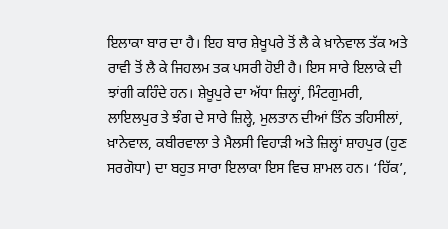ਇਲਾਕਾ ਬਾਰ ਦਾ ਹੈ। ਇਹ ਬਾਰ ਸ਼ੇਖੂਪਰੇ ਤੋਂ ਲੈ ਕੇ ਖ਼ਾਨੇਵਾਲ ਤੱਕ ਅਤੇ ਰਾਵੀ ਤੋਂ ਲੈ ਕੇ ਜਿਹਲਮ ਤਕ ਪਸਰੀ ਹੋਈ ਹੈ। ਇਸ ਸਾਰੇ ਇਲਾਕੇ ਦੀ ਝਾਂਗੀ ਕਹਿੰਦੇ ਹਨ। ਸ਼ੇਖੂਪੁਰੇ ਦਾ ਅੱਧਾ ਜ਼ਿਲ੍ਹਾਂ, ਮਿੰਟਗੁਮਰੀ, ਲਾਇਲਪੁਰ ਤੇ ਝੰਗ ਦੇ ਸਾਰੇ ਜ਼ਿਲ੍ਹੇ, ਮੁਲਤਾਨ ਦੀਆਂ ਤਿੰਨ ਤਹਿਸੀਲਾਂ, ਖ਼ਾਨੇਵਾਲ, ਕਬੀਰਵਾਲਾ ਤੇ ਮੈਲਸੀ ਵਿਹਾੜੀ ਅਤੇ ਜ਼ਿਲ੍ਹਾਂ ਸ਼ਾਹਪੁਰ (ਹੁਣ ਸਰਗੋਧਾ) ਦਾ ਬਹੁਤ ਸਾਰਾ ਇਲਾਕਾ ਇਸ ਵਿਚ ਸ਼ਾਮਲ ਹਨ। ‘ਹਿੱਕ’,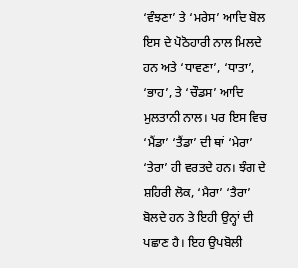‘ਵੰਝਣਾ’ ਤੇ ‘ਮਰੇਸ’ ਆਦਿ ਬੋਲ ਇਸ ਦੇ ਪੋਠੋਹਾਰੀ ਨਾਲ ਮਿਲਦੇ ਹਨ ਅਤੇ ‘ਧਾਵਣਾ’, ‘ਧਾਤਾ’, ‘ਭਾਹ’, ਤੇ ‘ਚੌਡਸ’ ਆਦਿ ਮੁਲਤਾਨੀ ਨਾਲ। ਪਰ ਇਸ ਵਿਚ ‘ਮੈਂਡਾ’ ‘ਤੈਂਡਾ’ ਦੀ ਥਾਂ ‘ਮੇਰਾ’ ‘ਤੇਰਾ’ ਹੀ ਵਰਤਦੇ ਹਨ। ਝੰਗ ਦੇ ਸ਼ਹਿਰੀ ਲੋਕ, ‘ਮੈਰਾ’ ‘ਤੈਰਾ’ ਬੋਲਦੇ ਹਨ ਤੇ ਇਹੀ ਉਨ੍ਹਾਂ ਦੀ ਪਛਾਣ ਹੈ। ਇਹ ਉਪਬੋਲੀ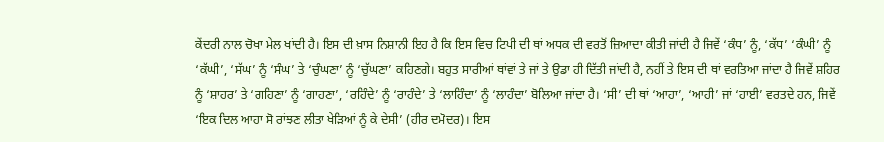ਕੇਂਦਰੀ ਨਾਲ ਚੋਖਾ ਮੇਲ ਖਾਂਦੀ ਹੈ। ਇਸ ਦੀ ਖ਼ਾਸ ਨਿਸ਼ਾਨੀ ਇਹ ਹੈ ਕਿ ਇਸ ਵਿਚ ਟਿਪੀ ਦੀ ਥਾਂ ਅਧਕ ਦੀ ਵਰਤੋਂ ਜ਼ਿਆਦਾ ਕੀਤੀ ਜਾਂਦੀ ਹੈ ਜਿਵੇਂ ‘ਕੰਧ’ ਨੂੰ, ‘ਕੱਧ’ ‘ਕੰਘੀ’ ਨੂੰ ‘ਕੱਘੀ’, ‘ਸੱਘ’ ਨੂੰ ‘ਸੰਘ’ ਤੇ ‘ਚੁੰਘਣਾ’ ਨੂੰ ‘ਚੁੱਘਣਾ’ ਕਹਿਣਗੇ। ਬਹੁਤ ਸਾਰੀਆਂ ਥਾਂਵਾਂ ਤੇ ਜਾਂ ਤੇ ਉਡਾ ਹੀ ਦਿੱਤੀ ਜਾਂਦੀ ਹੈ, ਨਹੀਂ ਤੇ ਇਸ ਦੀ ਥਾਂ ਵਰਤਿਆ ਜਾਂਦਾ ਹੈ ਜਿਵੇਂ ਸ਼ਹਿਰ ਨੂੰ ‘ਸ਼ਾਹਰ’ ਤੇ ‘ਗਹਿਣਾ’ ਨੂੰ ‘ਗਾਹਣਾ’, ‘ਰਹਿੰਦੇ’ ਨੂੰ ‘ਰਾਹੰਦੇ’ ਤੇ ‘ਲਾਹਿੰਦਾ’ ਨੂੰ ‘ਲਾਹੰਦਾ’ ਬੋਲਿਆ ਜਾਂਦਾ ਹੈ। ‘ਸੀ’ ਦੀ ਥਾਂ ‘ਆਹਾ’, ‘ਆਹੀ’ ਜਾਂ ‘ਹਾਈ’ ਵਰਤਦੇ ਹਨ, ਜਿਵੇਂ ‘ਇਕ ਦਿਲ ਆਹਾ ਸੋ ਰਾਂਝਣ ਲੀਤਾ ਖੇੜਿਆਂ ਨੂੰ ਕੇ ਦੇਸੀ’ (ਹੀਰ ਦਮੋਦਰ)। ਇਸ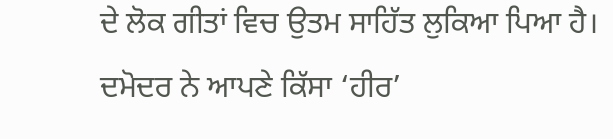ਦੇ ਲੋਕ ਗੀਤਾਂ ਵਿਚ ਉਤਮ ਸਾਹਿੱਤ ਲੁਕਿਆ ਪਿਆ ਹੈ। ਦਮੋਦਰ ਨੇ ਆਪਣੇ ਕਿੱਸਾ ‘ਹੀਰ’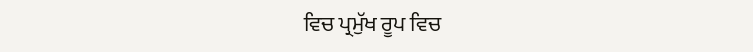ਵਿਚ ਪ੍ਰਮੁੱਖ ਰੂਪ ਵਿਚ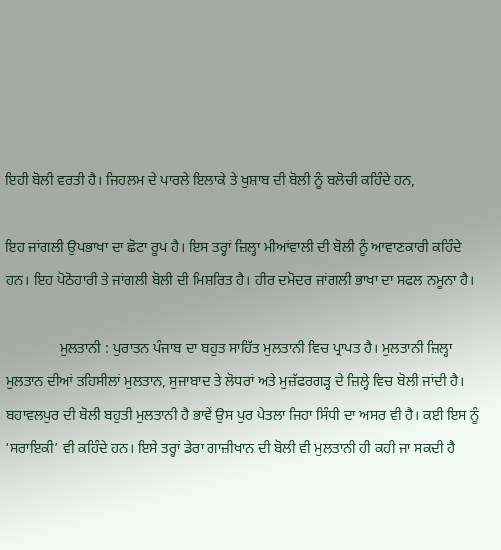ਇਹੀ ਬੋਲੀ ਵਰਤੀ ਹੈ। ਜਿਹਲਮ ਦੇ ਪਾਰਲੇ ਇਲਾਕੇ ਤੇ ਖੁਸ਼ਾਬ ਦੀ ਬੋਲੀ ਨੂੰ ਬਲੋਚੀ ਕਹਿੰਦੇ ਹਨ,

ਇਹ ਜਾਂਗਲੀ ਉਪਭਾਖਾ ਦਾ ਛੋਟਾ ਰੂਪ ਹੈ। ਇਸ ਤਰ੍ਹਾਂ ਜ਼ਿਲ੍ਹਾ ਮੀਆਂਵਾਲੀ ਦੀ ਬੋਲੀ ਨੂੰ ਆਵਾਣਕਾਰੀ ਕਹਿੰਦੇ ਹਨ। ਇਹ ਪੋਠੋਹਾਰੀ ਤੇ ਜਾਂਗਲੀ ਬੋਲੀ ਦੀ ਮਿਸ਼ਰਿਤ ਹੈ। ਹੀਰ ਦਮੋਦਰ ਜਾਂਗਲੀ ਭਾਖਾ ਦਾ ਸਫਲ ਨਮੂਨਾ ਹੈ।

               ਮੁਲਤਾਨੀ : ਪੁਰਾਤਨ ਪੰਜਾਬ ਦਾ ਬਹੁਤ ਸਾਹਿੱਤ ਮੁਲਤਾਨੀ ਵਿਚ ਪ੍ਰਾਪਤ ਹੈ। ਮੁਲਤਾਨੀ ਜ਼ਿਲ੍ਹਾ ਮੁਲਤਾਨ ਦੀਆਂ ਤਹਿਸੀਲਾਂ ਮੁਲਤਾਨ, ਸੁਜਾਬਾਦ ਤੇ ਲੋਧਰਾਂ ਅਤੇ ਮੁਜ਼ੱਫਰਗੜ੍ਹ ਦੇ ਜ਼ਿਲ੍ਹੇ ਵਿਚ ਬੋਲੀ ਜਾਂਦੀ ਹੈ। ਬਹਾਵਲਪੁਰ ਦੀ ਬੋਲੀ ਬਹੁਤੀ ਮੁਲਤਾਨੀ ਹੈ ਭਾਵੇਂ ਉਸ ਪੁਰ ਪੇਤਲਾ ਜਿਹਾ ਸਿੰਧੀ ਦਾ ਅਸਰ ਵੀ ਹੈ। ਕਈ ਇਸ ਨੂੰ ‘ਸਰਾਇਕੀ’ ਵੀ ਕਹਿੰਦੇ ਹਨ। ਇਸੇ ਤਰ੍ਹਾਂ ਡੇਰਾ ਗਾਜ਼ੀਖਾਨ ਦੀ ਬੋਲੀ ਵੀ ਮੁਲਤਾਨੀ ਹੀ ਕਹੀ ਜਾ ਸਕਦੀ ਹੈ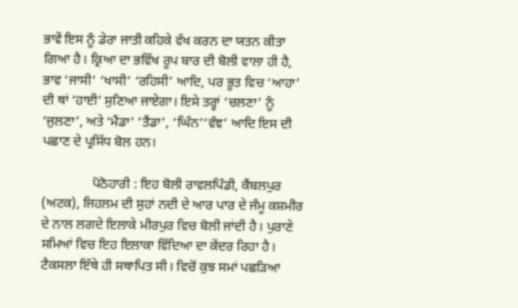ਭਾਵੇਂ ਇਸ ਨੂੰ ਡੇਰਾ ਜਾਤੀ ਕਹਿਕੇ ਵੱਖ ਕਰਨ ਦਾ ਯਤਨ ਕੀਤਾ ਗਿਆ ਹੈ। ਕ੍ਰਿਆ ਦਾ ਭਵਿੱਖ ਰੂਪ ਬਾਰ ਦੀ ਬੋਲੀ ਵਾਲਾ ਹੀ ਹੈ, ਭਾਵ ‘ਜਾਸੀ’ ‘ਖਾਸੀ’ ‘ਰਹਿਸੀ’ ਆਦਿ, ਪਰ ਭੂਤ ਵਿਚ ‘ਆਹਾ’ ਦੀ ਥਾਂ ‘ਹਾਈ’ ਸੁਣਿਆ ਜਾਏਗਾ। ਇਸੇ ਤਰ੍ਹਾਂ ‘ਚਲਣਾ’ ਨੂੰ ‘ਜੁਲਣਾ’, ਅਤੇ ‘ਮੈਂਡਾ’ ‘ਤੈਂਡਾ’, ‘ਘਿੰਨ’‘ਵੰਞ’ ਆਦਿ ਇਸ ਦੀ ਪਛਾਣ ਦੇ ਪ੍ਰਸਿੱਧ ਬੋਲ ਹਨ।

               ਪੋਠੋਹਾਰੀ : ਇਹ ਬੋਲੀ ਰਾਵਲਪਿੰਡੀ, ਕੈਂਬਲਪੁਰ (ਅਟਕ), ਜਿਹਲਮ ਦੀ ਸੁਹਾਂ ਨਦੀ ਦੇ ਆਰ ਪਾਰ ਦੇ ਜੰਮੂ ਕਸ਼ਮੀਰ ਦੇ ਨਾਲ ਲਗਦੇ ਇਲਾਕੇ ਮੀਰਪੁਰ ਵਿਚ ਬੋਲੀ ਜਾਂਦੀ ਹੈ। ਪੁਰਾਣੇ ਸਮਿਆਂ ਵਿਚ ਇਹ ਇਲਾਕਾ ਵਿੱਦਿਆ ਦਾ ਕੇਂਦਰ ਰਿਹਾ ਹੈ। ਟੈਕਸਲਾ ਇੱਥੇ ਹੀ ਸਥਾਪਿਤ ਸੀ। ਵਿਚੋਂ ਕੁਝ ਸਮਾਂ ਪਛੜਿਆ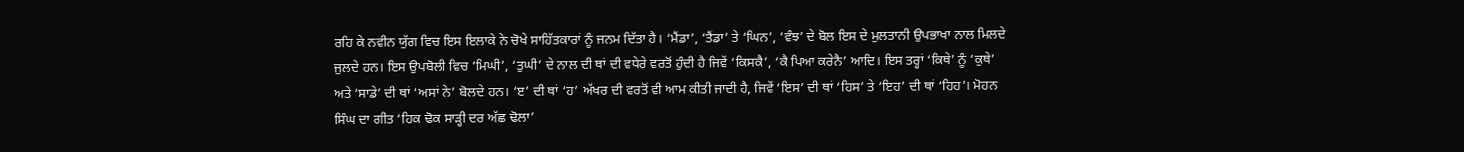ਰਹਿ ਕੇ ਨਵੀਨ ਯੁੱਗ ਵਿਚ ਇਸ ਇਲਾਕੇ ਨੇ ਚੋਖੇ ਸਾਹਿੱਤਕਾਰਾਂ ਨੂੰ ਜਨਮ ਦਿੱਤਾ ਹੈ। ‘ਮੈਂਡਾ’, ‘ਤੈਂਡਾ’ ਤੇ ‘ਘਿਨ’, ‘ਵੰਝ’ ਦੇ ਬੋਲ ਇਸ ਦੇ ਮੁਲਤਾਨੀ ਉਪਭਾਖਾ ਨਾਲ ਮਿਲਦੇ ਜੁਲਦੇ ਹਨ। ਇਸ ਉਪਬੋਲੀ ਵਿਚ ‘ਮਿਘੀ’, ‘ਤੁਘੀ’ ਦੇ ਨਾਲ ਦੀ ਥਾਂ ਦੀ ਵਧੇਰੇ ਵਰਤੋਂ ਹੁੰਦੀ ਹੈ ਜਿਵੇਂ ‘ਕਿਸਕੈ’, ‘ਕੈ ਪਿਆ ਕਰੇਨੈ’ ਆਦਿ। ਇਸ ਤਰ੍ਹਾਂ ‘ਕਿਥੇ’ ਨੂੰ ‘ਕੁਥੇ’ ਅਤੇ ‘ਸਾਡੇ’ ਦੀ ਥਾਂ ‘ਅਸਾਂ ਨੇ’ ਬੋਲਦੇ ਹਨ। ‘ੲ’ ਦੀ ਥਾਂ ‘ਹ’ ਅੱਖਰ ਦੀ ਵਰਤੋਂ ਵੀ ਆਮ ਕੀਤੀ ਜਾਦੀ ਹੈ, ਜਿਵੇਂ ‘ਇਸ’ ਦੀ ਥਾਂ ‘ਹਿਸ’ ਤੇ ‘ਇਹ’ ਦੀ ਥਾਂ ‘ਹਿਹ’। ਮੋਹਨ ਸਿੰਘ ਦਾ ਗੀਤ ‘ਹਿਕ ਢੋਕ ਸਾੜ੍ਹੀ ਦਰ ਅੱਛ ਢੋਲਾ’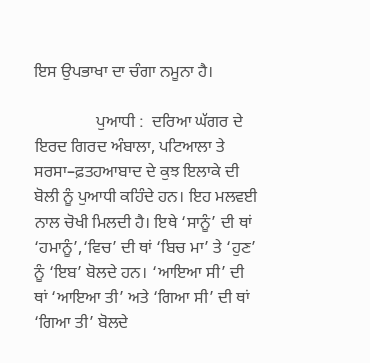ਇਸ ਉਪਭਾਖਾ ਦਾ ਚੰਗਾ ਨਮੂਨਾ ਹੈ।

               ਪੁਆਧੀ :  ਦਰਿਆ ਘੱਗਰ ਦੇ ਇਰਦ ਗਿਰਦ ਅੰਬਾਲਾ, ਪਟਿਆਲਾ ਤੇ ਸਰਸਾ–ਫ਼ਤਹਆਬਾਦ ਦੇ ਕੁਝ ਇਲਾਕੇ ਦੀ ਬੋਲੀ ਨੂੰ ਪੁਆਧੀ ਕਹਿੰਦੇ ਹਨ। ਇਹ ਮਲਵਈ ਨਾਲ ਚੋਖੀ ਮਿਲਦੀ ਹੈ। ਇਥੇ ‘ਸਾਨੂੰ’ ਦੀ ਥਾਂ ‘ਹਮਾਨੂੰ’,‘ਵਿਚ’ ਦੀ ਥਾਂ ‘ਬਿਚ ਮਾ’ ਤੇ ‘ਹੁਣ’ ਨੂੰ ‘ਇਬ’ ਬੋਲਦੇ ਹਨ। ‘ਆਇਆ ਸੀ’ ਦੀ ਥਾਂ ‘ਆਇਆ ਤੀ’ ਅਤੇ ‘ਗਿਆ ਸੀ’ ਦੀ ਥਾਂ ‘ਗਿਆ ਤੀ’ ਬੋਲਦੇ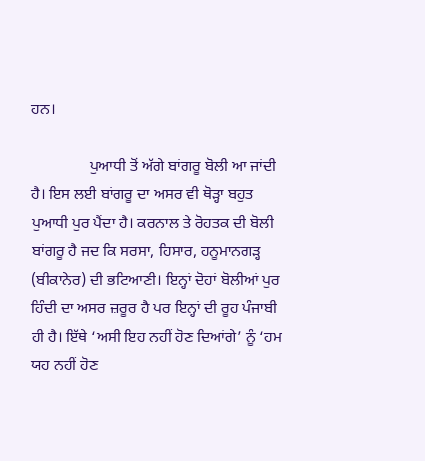ਹਨ।

               ਪੁਆਧੀ ਤੋਂ ਅੱਗੇ ਬਾਂਗਰੂ ਬੋਲੀ ਆ ਜਾਂਦੀ ਹੈ। ਇਸ ਲਈ ਬਾਂਗਰੂ ਦਾ ਅਸਰ ਵੀ ਥੋੜ੍ਹਾ ਬਹੁਤ ਪੁਆਧੀ ਪੁਰ ਪੈਂਦਾ ਹੈ। ਕਰਨਾਲ ਤੇ ਰੋਹਤਕ ਦੀ ਬੋਲੀ ਬਾਂਗਰੂ ਹੈ ਜਦ ਕਿ ਸਰਸਾ, ਹਿਸਾਰ, ਹਨੂਮਾਨਗੜ੍ਹ (ਬੀਕਾਨੇਰ) ਦੀ ਭਟਿਆਣੀ। ਇਨ੍ਹਾਂ ਦੋਹਾਂ ਬੋਲੀਆਂ ਪੁਰ ਹਿੰਦੀ ਦਾ ਅਸਰ ਜ਼ਰੂਰ ਹੈ ਪਰ ਇਨ੍ਹਾਂ ਦੀ ਰੂਹ ਪੰਜਾਬੀ ਹੀ ਹੈ। ਇੱਥੇ ‘ਅਸੀ ਇਹ ਨਹੀਂ ਹੋਣ ਦਿਆਂਗੇ’ ਨੂੰ ‘ਹਮ ਯਹ ਨਹੀਂ ਹੋਣ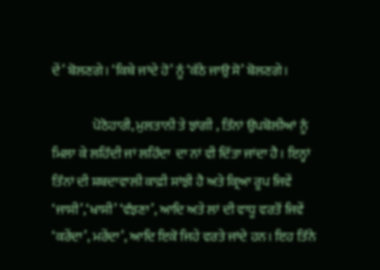ਦੇਂ’ ਬੋਲਣਗੇ। ‘ਕਿਥੇ ਜਾਂਦੇ ਹੋ’ ਨੂੰ ‘ਕੱਠੇ ਜਾਉ ਸੋ’ ਬੋਲਣਗੇ।

               ਪੋਠੋਹਾਰੀ, ਮੁਲਤਾਨੀ ਤੇ ਝਾਂਗੀ , ਤਿੰਨਾਂ ਉਪਬੋਲੀਆਂ ਨੂੰ ਮਿਲਾ ਕੇ ਲਹਿੰਦੀ ਜਾਂ ਲਹਿੰਦਾ  ਦਾ ਨਾਂ ਵੀ ਦਿੱਤਾ ਜਾਂਦਾ ਹੈ। ਇਨ੍ਹਾਂ ਤਿੰਨਾਂ ਦੀ ਸ਼ਬਦਾਵਾਲੀ ਕਾਫ਼ੀ ਸਾਂਝੀ ਹੈ ਅਤੇ ਕ੍ਰਿਆ ਰੂਪ ਜਿਵੇਂ ‘ਜਾਸੀ’,‘ਖਾਸੀ’ ‘ਵੰਝਣਾ’, ਆਦਿ ਅਤੇ ਲਾਂ ਦੀ ਵਾਧੂ ਵਰਤੋਂ ਜਿਵੇਂ ‘ਕਰੇਂਦਾ’, ਮਰੇਂਦਾ’, ਆਦਿ ਇਕੋ ਜਿਹੇ ਵਰਤੇ ਜਾਂਦੇ ਹਨ। ਇਹ ਤਿੰਨੇ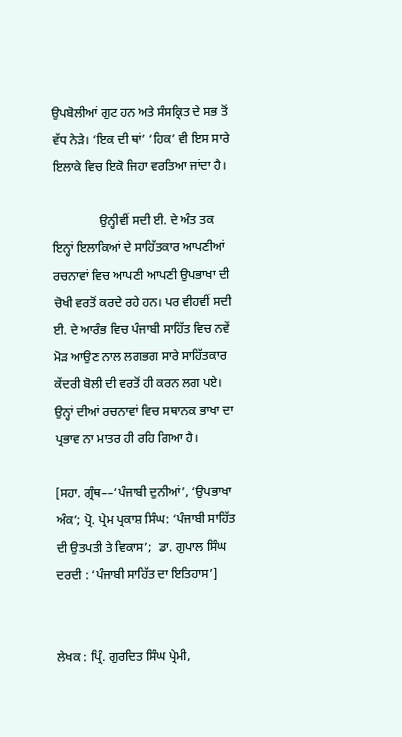ਉਪਬੋਲੀਆਂ ਗੁਟ ਹਨ ਅਤੇ ਸੰਸਕ੍ਰਿਤ ਦੇ ਸਭ ਤੋਂ ਵੱਧ ਨੇੜੇ। ‘ਇਕ ਦੀ ਥਾਂ’ ‘ਹਿਕ’ ਵੀ ਇਸ ਸਾਰੇ ਇਲਾਕੇ ਵਿਚ ਇਕੋ ਜਿਹਾ ਵਰਤਿਆ ਜਾਂਦਾ ਹੈ।

               ਉਨ੍ਹੀਵੀਂ ਸਦੀ ਈ. ਦੇ ਅੰਤ ਤਕ ਇਨ੍ਹਾਂ ਇਲਾਕਿਆਂ ਦੇ ਸਾਹਿੱਤਕਾਰ ਆਪਣੀਆਂ ਰਚਨਾਵਾਂ ਵਿਚ ਆਪਣੀ ਆਪਣੀ ਉਪਭਾਖਾ ਦੀ ਚੋਖੀ ਵਰਤੋਂ ਕਰਦੇ ਰਹੇ ਹਨ। ਪਰ ਵੀਹਵੀਂ ਸਦੀ ਈ. ਦੇ ਆਰੰਭ ਵਿਚ ਪੰਜਾਬੀ ਸਾਹਿੱਤ ਵਿਚ ਨਵੇਂ ਮੋੜ ਆਉਣ ਨਾਲ ਲਗਭਗ ਸਾਰੇ ਸਾਹਿੱਤਕਾਰ ਕੇਂਦਰੀ ਬੋਲੀ ਦੀ ਵਰਤੋਂ ਹੀ ਕਰਨ ਲਗ ਪਏ। ਉਨ੍ਹਾਂ ਦੀਆਂ ਰਚਨਾਵਾਂ ਵਿਚ ਸਥਾਨਕ ਭਾਖਾ ਦਾ ਪ੍ਰਭਾਵ ਨਾ ਮਾਤਰ ਹੀ ਰਹਿ ਗਿਆ ਹੈ।

[ਸਹਾ. ਗ੍ਰੰਥ––‘ਪੰਜਾਬੀ ਦੁਨੀਆਂ’, ‘ਉਪਭਾਖਾ ਅੰਕ’; ਪ੍ਰੋ. ਪ੍ਰੇਮ ਪ੍ਰਕਾਸ਼ ਸਿੰਘ: ‘ਪੰਜਾਬੀ ਸਾਹਿੱਤ ਦੀ ਉਤਪਤੀ ਤੇ ਵਿਕਾਸ’;  ਡਾ. ਗੁਪਾਲ ਸਿੰਘ ਦਰਦੀ : ‘ਪੰਜਾਬੀ ਸਾਹਿੱਤ ਦਾ ਇਤਿਹਾਸ’]


ਲੇਖਕ : ਪ੍ਰਿੰ. ਗੁਰਦਿਤ ਸਿੰਘ ਪ੍ਰੇਮੀ,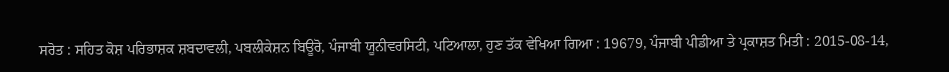ਸਰੋਤ : ਸਹਿਤ ਕੋਸ਼ ਪਰਿਭਾਸ਼ਕ ਸ਼ਬਦਾਵਲੀ, ਪਬਲੀਕੇਸ਼ਨ ਬਿਊਰੋ, ਪੰਜਾਬੀ ਯੂਨੀਵਰਸਿਟੀ, ਪਟਿਆਲਾ, ਹੁਣ ਤੱਕ ਵੇਖਿਆ ਗਿਆ : 19679, ਪੰਜਾਬੀ ਪੀਡੀਆ ਤੇ ਪ੍ਰਕਾਸ਼ਤ ਮਿਤੀ : 2015-08-14,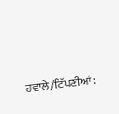ਹਵਾਲੇ/ਟਿੱਪਣੀਆਂ: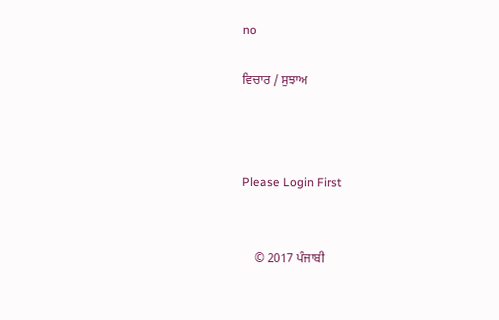no

ਵਿਚਾਰ / ਸੁਝਾਅ



Please Login First


    © 2017 ਪੰਜਾਬੀ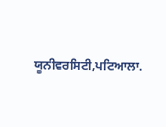ਯੂਨੀਵਰਸਿਟੀ,ਪਟਿਆਲਾ.